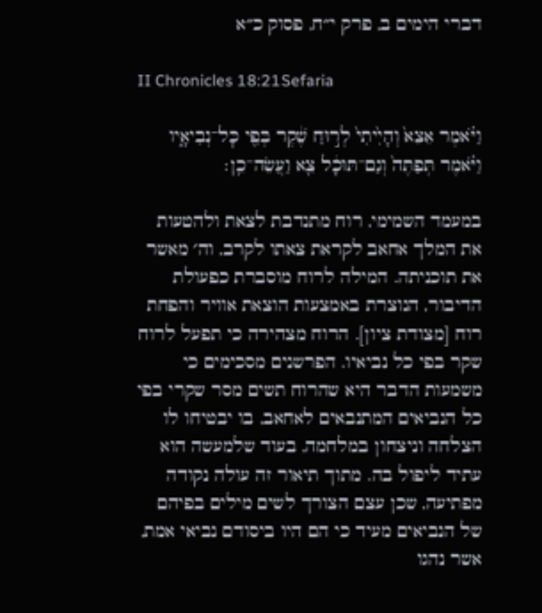דברי הימים ב, פרק י״ח, פסוק כ״א

II Chronicles 18:21Sefaria

וַיֹּ֗אמֶר אֵצֵא֙ וְהָיִ֙יתִי֙ לְר֣וּחַ שֶׁ֔קֶר בְּפִ֖י כׇּל־נְבִיאָ֑יו וַיֹּ֗אמֶר תְּפַתֶּה֙ וְגַם־תּוּכָ֔ל צֵ֖א וַעֲשֵׂה־כֵֽן׃

במעמד השמימי, רוח מתנדבת לצאת ולהטעות את המלך אחאב לקראת צאתו לקרב, וה׳ מאשר את תוכניתה. המילה לרוח מוסברת כפעולת הדיבור, הנוצרת באמצעות הוצאת אוויר והפחת רוח [מצודת ציון]. הרוח מצהירה כי תפעל לרוח שקר בפי כל נביאיו. הפרשנים מסכימים כי משמעות הדבר היא שהרוח תשים מסר שקרי בפי כל הנביאים המתנבאים לאחאב, בו יבטיחו לו הצלחה וניצחון במלחמה, בעוד שלמעשה הוא עתיד ליפול בה. מתוך תיאור זה עולה נקודה מפתיעה, שכן עצם הצורך לשים מילים בפיהם של הנביאים מעיד כי הם היו ביסודם נביאי אמת, אשר נהגו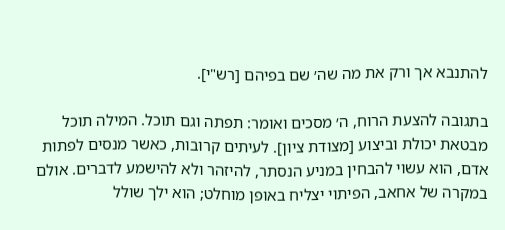להתנבא אך ורק את מה שה׳ שם בפיהם [רש"י].

בתגובה להצעת הרוח, ה׳ מסכים ואומר: תפתה וגם תוכל. המילה תוכל מבטאת יכולת וביצוע [מצודת ציון]. לעיתים קרובות, כאשר מנסים לפתות אדם, הוא עשוי להבחין במניע הנסתר, להיזהר ולא להישמע לדברים. אולם במקרה של אחאב, הפיתוי יצליח באופן מוחלט; הוא ילך שולל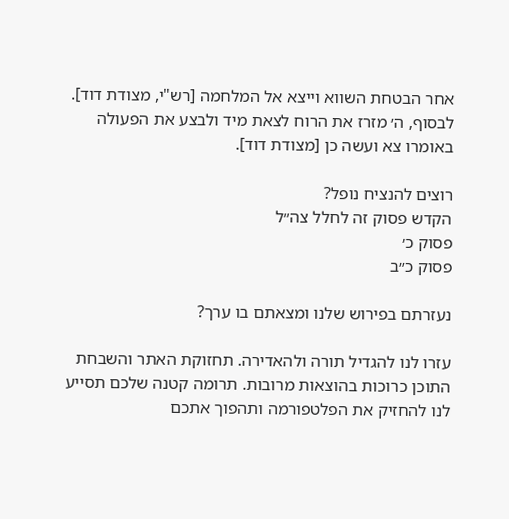אחר הבטחת השווא וייצא אל המלחמה [רש"י, מצודת דוד]. לבסוף, ה׳ מזרז את הרוח לצאת מיד ולבצע את הפעולה באומרו צא ועשה כן [מצודת דוד].

רוצים להנציח נופל?
הקדש פסוק זה לחלל צה״ל
פסוק כ׳
פסוק כ״ב

נעזרתם בפירוש שלנו ומצאתם בו ערך?

עזרו לנו להגדיל תורה ולהאדירה. תחזוקת האתר והשבחת התוכן כרוכות בהוצאות מרובות. תרומה קטנה שלכם תסייע לנו להחזיק את הפלטפורמה ותהפוך אתכם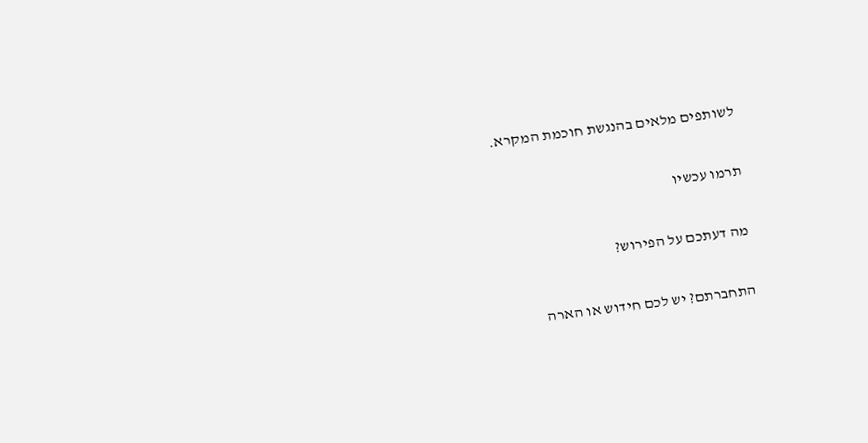לשותפים מלאים בהנגשת חוכמת המקרא.

תרמו עכשיו

מה דעתכם על הפירוש?

התחברתם? יש לכם חידוש או הארה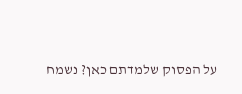על הפסוק שלמדתם כאן? נשמח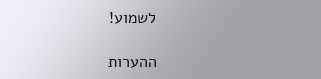לשמוע!

ההערות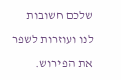שלכם חשובות לנו ועוזרות לשפר את הפירוש.